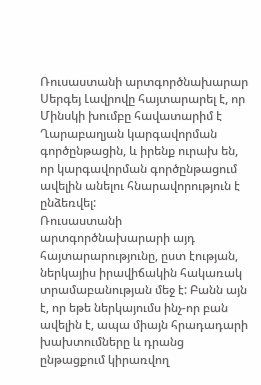Ռուսաստանի արտգործնախարար Սերգեյ Լավրովը հայտարարել է, որ Մինսկի խումբը հավատարիմ է Ղարաբաղյան կարգավորման գործընթացին, և իրենք ուրախ են, որ կարգավորման գործընթացում ավելին անելու հնարավորություն է ընձեռվել:
Ռուսաստանի արտգործնախարարի այդ հայտարարությունը, ըստ էության, ներկայիս իրավիճակին հակառակ տրամաբանության մեջ է: Բանն այն է, որ եթե ներկայումս ինչ-որ բան ավելին է, ապա միայն հրադադարի խախտումները և դրանց ընթացքում կիրառվող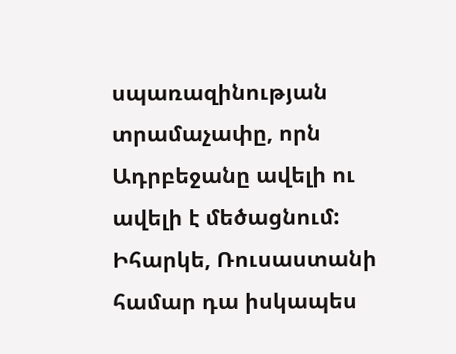սպառազինության տրամաչափը, որն Ադրբեջանը ավելի ու ավելի է մեծացնում: Իհարկե, Ռուսաստանի համար դա իսկապես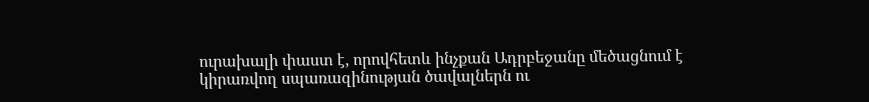ուրախալի փաստ է, որովհետև ինչքան Ադրբեջանը մեծացնում է կիրառվող սպառազինության ծավալներն ու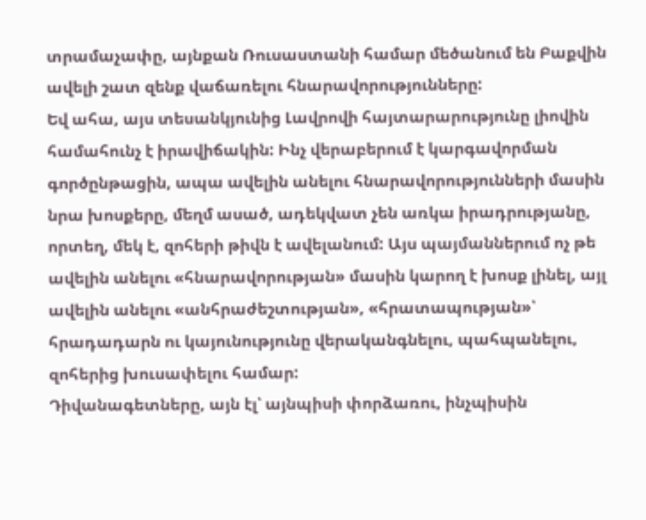տրամաչափը, այնքան Ռուսաստանի համար մեծանում են Բաքվին ավելի շատ զենք վաճառելու հնարավորությունները:
Եվ ահա, այս տեսանկյունից Լավրովի հայտարարությունը լիովին համահունչ է իրավիճակին: Ինչ վերաբերում է կարգավորման գործընթացին, ապա ավելին անելու հնարավորությունների մասին նրա խոսքերը, մեղմ ասած, ադեկվատ չեն առկա իրադրությանը, որտեղ, մեկ է, զոհերի թիվն է ավելանում: Այս պայմաններում ոչ թե ավելին անելու «հնարավորության» մասին կարող է խոսք լինել, այլ ավելին անելու «անհրաժեշտության», «հրատապության»՝ հրադադարն ու կայունությունը վերականգնելու, պահպանելու, զոհերից խուսափելու համար:
Դիվանագետները, այն էլ՝ այնպիսի փորձառու, ինչպիսին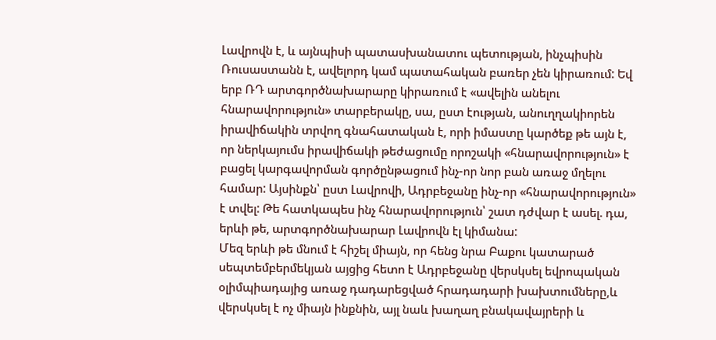Լավրովն է, և այնպիսի պատասխանատու պետության, ինչպիսին Ռուսաստանն է, ավելորդ կամ պատահական բառեր չեն կիրառում: Եվ երբ ՌԴ արտգործնախարարը կիրառում է «ավելին անելու հնարավորություն» տարբերակը, սա, ըստ էության, անուղղակիորեն իրավիճակին տրվող գնահատական է, որի իմաստը կարծեք թե այն է, որ ներկայումս իրավիճակի թեժացումը որոշակի «հնարավորություն» է բացել կարգավորման գործընթացում ինչ-որ նոր բան առաջ մղելու համար: Այսինքն՝ ըստ Լավրովի, Ադրբեջանը ինչ-որ «հնարավորություն» է տվել: Թե հատկապես ինչ հնարավորություն՝ շատ դժվար է ասել. դա, երևի թե, արտգործնախարար Լավրովն էլ կիմանա:
Մեզ երևի թե մնում է հիշել միայն, որ հենց նրա Բաքու կատարած սեպտեմբերմեկյան այցից հետո է Ադրբեջանը վերսկսել եվրոպական օլիմպիադայից առաջ դադարեցված հրադադարի խախտումները,և վերսկսել է ոչ միայն ինքնին, այլ նաև խաղաղ բնակավայրերի և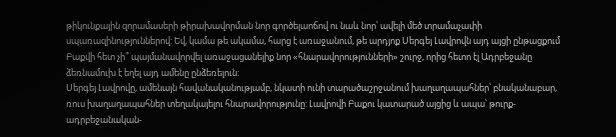թիկունքային զորամասերի թիրախավորման նոր գործելաոճով ու նաև նոր՝ ավելի մեծ տրամաչափի սպառազինություններով: Եվ, կամա թե ակամա, հարց է առաջանում, թե արդյոք Սերգեյ Լավրովն այդ այցի ընթացքում Բաքվի հետ չի՞ պայմանավորվել առաջացանելիք նոր «հնարավորությունների» շուրջ, որից հետո էլ Ադրբեջանը ձեռնամուխ է եղել այդ ամենը ընձեռելուն:
Սերգեյ Լավրովը, ամենայն հավանականությամբ, նկատի ունի տարածաշրջանում խաղաղապահներ՝ բնականաբար, ռուս խաղաղապահներ տեղակայելու հնարավորությունը: Լավրովի Բաքու կատարած այցից և ապա՝ թուրք-ադրբեջանական-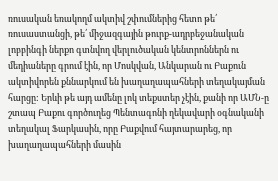ռուսական եռակողմ ակտիվ շփումներից հետո թե՛ ռուսաստանցի, թե՛ միջազգային թուրք-ադրբեջանական լոբբինգի ներքո գտնվող վերլուծական կենտրոններն ու մեդիաները գրում էին, որ Մոսկվան, Անկարան ու Բաքուն ակտիվորեն քննարկում են խաղաղապահների տեղակայման հարցը: Երևի թե այդ ամենը լոկ տեքստեր չէին, քանի որ ԱՄՆ-ը շտապ Բաքու գործուղեց Պենտագոնի ղեկավարի օգնականի տեղակալ Ֆարկասին, որը Բաքվում հայտարարեց, որ խաղաղապահների մասին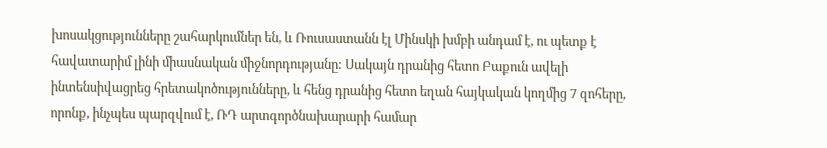խոսակցությունները շահարկումներ են, և Ռուսաստանն էլ Մինսկի խմբի անդամ է, ու պետք է հավատարիմ լինի միասնական միջնորդությանը: Սակայն դրանից հետո Բաքուն ավելի ինտենսիվացրեց հրետակոծությունները, և հենց դրանից հետո եղան հայկական կողմից 7 զոհերը, որոնք, ինչպես պարզվում է, ՌԴ արտգործնախարարի համար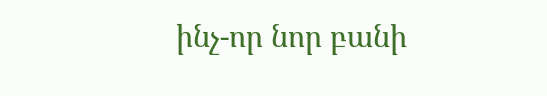ինչ-որ նոր բանի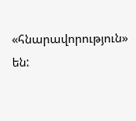«հնարավորություն» են: